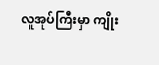လူအုပ်ကြီးမှာ ကျိုး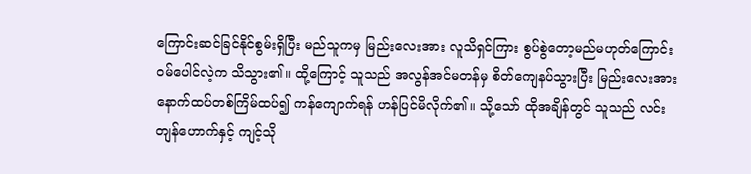ကြောင်းဆင်ခြင်နိုင်စွမ်းရှိပြီး မည်သူကမှ မြည်းလေးအား လူသိရှင်ကြား စွပ်စွဲတော့မည်မဟုတ်ကြောင်း ဝမ်ပေါင်လဲ့က သိသွား၏။ ထို့ကြောင့် သူသည် အလွန်အင်မတန်မှ စိတ်ကျေနပ်သွားပြီး မြည်းလေးအား နောက်ထပ်တစ်ကြိမ်ထပ်၍ ကန်ကျောက်ရန် ဟန်ပြင်မိလိုက်၏။ သို့သော် ထိုအချိန်တွင် သူသည် လင်းတျန်ဟောက်နှင့် ကျင့်သို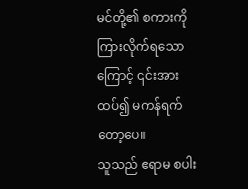မင်တို့၏ စကားကို ကြားလိုက်ရသောကြောင့် ၎င်းအား ထပ်၍ မကန်ရက်တော့ပေ။
သူသည် ဧရာမ စပါး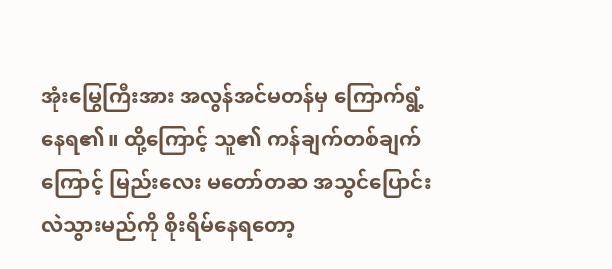အုံးမြွေကြီးအား အလွန်အင်မတန်မှ ကြောက်ရွံ့နေရ၏။ ထို့ကြောင့် သူ၏ ကန်ချက်တစ်ချက်ကြောင့် မြည်းလေး မတော်တဆ အသွင်ပြောင်းလဲသွားမည်ကို စိုးရိမ်နေရတော့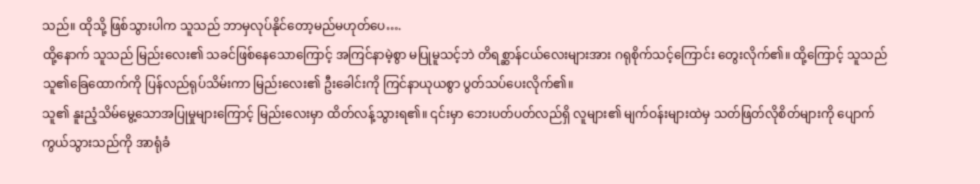သည်။ ထိုသို့ ဖြစ်သွားပါက သူသည် ဘာမှလုပ်နိုင်တော့မည်မဟုတ်ပေ….
ထို့နောက် သူသည် မြည်းလေး၏ သခင်ဖြစ်နေသောကြောင့် အကြင်နာမဲ့စွာ မပြုမူသင့်ဘဲ တိရစ္ဆာန်ငယ်လေးများအား ဂရုစိုက်သင့်ကြောင်း တွေးလိုက်၏။ ထို့ကြောင့် သူသည် သူ၏ခြေထောက်ကို ပြန်လည်ရုပ်သိမ်းကာ မြည်းလေး၏ ဦးခေါင်းကို ကြင်နာယုယစွာ ပွတ်သပ်ပေးလိုက်၏။
သူ၏ နူးညံ့သိမ်မွေ့သောအပြုမှုများကြောင့် မြည်းလေးမှာ ထိတ်လန့်သွားရ၏။ ၎င်းမှာ ဘေးပတ်ပတ်လည်ရှိ လူများ၏ မျက်ဝန်းများထဲမှ သတ်ဖြတ်လိုစိတ်များကို ပျောက်ကွယ်သွားသည်ကို အာရုံခံ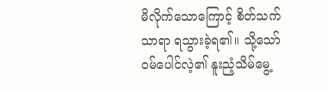မိလိုက်သောကြောင့် စိတ်သက်သာရာ ရသွားခဲ့ရ၏။ သို့သော် ဝမ်ပေါင်လဲ့၏ နူးညံ့သိမ်မွေ့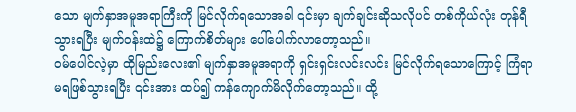သော မျက်နှာအမူအရာကြီးကို မြင်လိုက်ရသောအခါ ၎င်းမှာ ချက်ချင်းဆိုသလိုပင် တစ်ကိုယ်လုံး တုန်ရီသွားရပြီး မျက်ဝန်းထဲ၌ ကြောက်စိတ်များ ပေါ်ပေါက်လာတော့သည်။
ဝမ်ပေါင်လဲ့မှာ ထိုမြည်းလေး၏ မျက်နှာအမူအရာကို ရှင်းရှင်းလင်းလင်း မြင်လိုက်ရသောကြောင့် ကြံရာမရဖြစ်သွားရပြီး ၎င်းအား ထပ်၍ ကန်ကျောက်မိလိုက်တော့သည်။ ထို့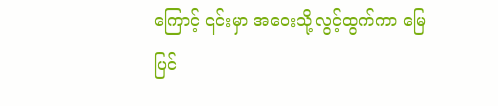ကြောင့် ၎င်းမှာ အဝေးသို့လွင့်ထွက်ကာ မြေပြင်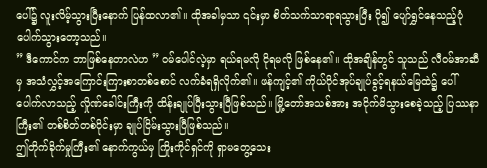ပေါ်၌ လူးလိမ့်သွားပြီးနောက် ပြန်ထလာ၏။ ထိုအခါမှသာ ၎င်းမှာ စိတ်သက်သာရာရသွားပြီး ပို၍ ပျော်ရွှင်နေသည့်ပုံ ပေါက်သွားတော့သည်။
” ဒီကောင်က ဘာဖြစ်နေတာလဲဟ ” ဝမ်ပေါင်လဲ့မှာ ရယ်ရမလို ငိုရမလို ဖြစ်နေ၏။ ထိုအချိန်တွင် သူသည် လီဝမ်အာဆီမှ အသံလွှင့်အကြောင်းကြားစာတစ်စောင် လက်ခံရရှိလိုက်၏။ ဖန်ကျင့်၏ ကိုယ်ပိုင်အုပ်ချုပ်ခွင့်ရနယ်မြေထဲ၌ ပေါ်ပေါက်လာသည့် လှိုဏ်ခေါင်းကြီးကို ထိန်းချုပ်ပြီးသွားပြီဖြစ်သည်။ မြို့တော်အသစ်အား အငိုက်မိသွားစေခဲ့သည့် ပြဿနာကြီး၏ တစ်စိတ်တစ်ပိုင်းမှာ ချုပ်ငြိမ်းသွားပြီဖြစ်သည်။
ဤတိုက်ခိုက်မှုကြီး၏ နောက်ကွယ်မှ ကြိုးကိုင်ရှင်ကို ရှာမတွေ့သေး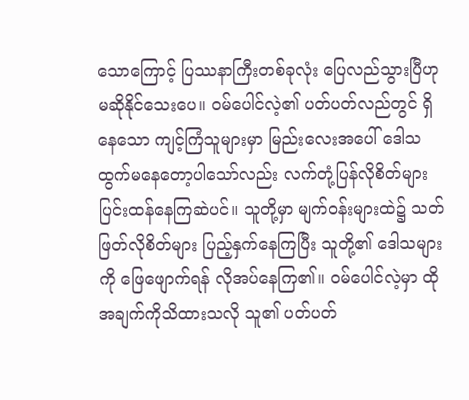သောကြောင့် ပြဿနာကြီးတစ်ခုလုံး ပြေလည်သွားပြီဟု မဆိုနိုင်သေးပေ။ ဝမ်ပေါင်လဲ့၏ ပတ်ပတ်လည်တွင် ရှိနေသော ကျင့်ကြံသူများမှာ မြည်းလေးအပေါ် ဒေါသထွက်မနေတော့ပါသော်လည်း လက်တုံ့ပြန်လိုစိတ်များ ပြင်းထန်နေကြဆဲပင်။ သူတို့မှာ မျက်ဝန်းများထဲ၌ သတ်ဖြတ်လိုစိတ်များ ပြည့်နှက်နေကြပြီး သူတို့၏ ဒေါသများကို ဖြေဖျောက်ရန် လိုအပ်နေကြ၏။ ဝမ်ပေါင်လဲ့မှာ ထိုအချက်ကိုသိထားသလို သူ၏ ပတ်ပတ်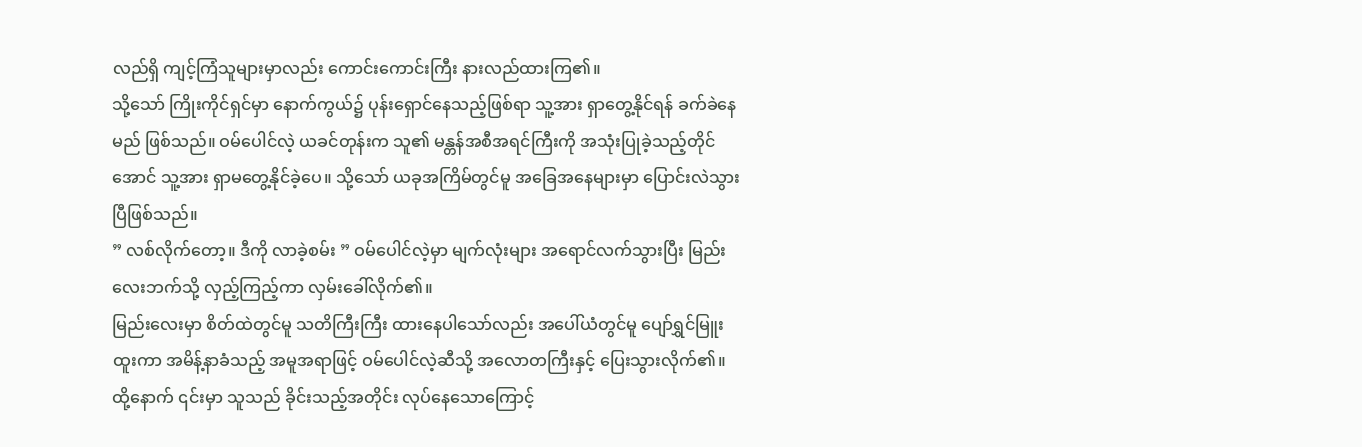လည်ရှိ ကျင့်ကြံသူများမှာလည်း ကောင်းကောင်းကြီး နားလည်ထားကြ၏။
သို့သော် ကြိုးကိုင်ရှင်မှာ နောက်ကွယ်၌ ပုန်းရှောင်နေသည့်ဖြစ်ရာ သူ့အား ရှာတွေ့နိုင်ရန် ခက်ခဲနေမည် ဖြစ်သည်။ ဝမ်ပေါင်လဲ့ ယခင်တုန်းက သူ၏ မန္တန်အစီအရင်ကြီးကို အသုံးပြုခဲ့သည့်တိုင်အောင် သူ့အား ရှာမတွေ့နိုင်ခဲ့ပေ။ သို့သော် ယခုအကြိမ်တွင်မူ အခြေအနေများမှာ ပြောင်းလဲသွားပြီဖြစ်သည်။
” လစ်လိုက်တော့။ ဒီကို လာခဲ့စမ်း ” ဝမ်ပေါင်လဲ့မှာ မျက်လုံးများ အရောင်လက်သွားပြီး မြည်းလေးဘက်သို့ လှည့်ကြည့်ကာ လှမ်းခေါ်လိုက်၏။
မြည်းလေးမှာ စိတ်ထဲတွင်မူ သတိကြီးကြီး ထားနေပါသော်လည်း အပေါ်ယံတွင်မူ ပျော်ရွှင်မြူးထူးကာ အမိန့်နာခံသည့် အမူအရာဖြင့် ဝမ်ပေါင်လဲ့ဆီသို့ အလောတကြီးနှင့် ပြေးသွားလိုက်၏။ ထို့နောက် ၎င်းမှာ သူသည် ခိုင်းသည့်အတိုင်း လုပ်နေသောကြောင့်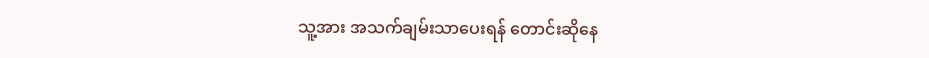သူ့အား အသက်ချမ်းသာပေးရန် တောင်းဆိုနေ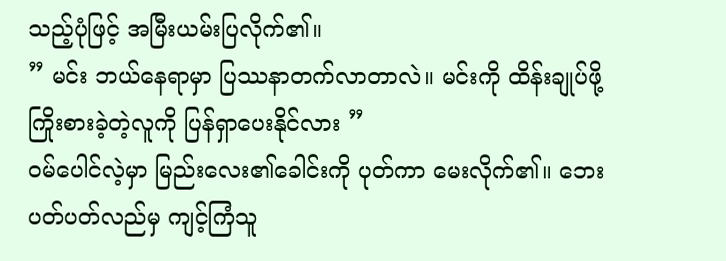သည့်ပုံဖြင့် အမြီးယမ်းပြလိုက်၏။
” မင်း ဘယ်နေရာမှာ ပြဿနာတက်လာတာလဲ။ မင်းကို ထိန်းချုပ်ဖို့ ကြိုးစားခဲ့တဲ့လူကို ပြန်ရှာပေးနိုင်လား ”
ဝမ်ပေါင်လဲ့မှာ မြည်းလေး၏ခေါင်းကို ပုတ်ကာ မေးလိုက်၏။ ဘေးပတ်ပတ်လည်မှ ကျင့်ကြံသူ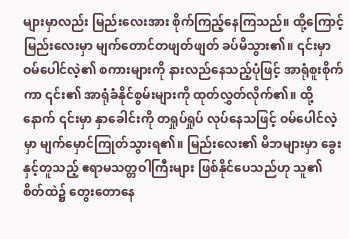များမှာလည်း မြည်းလေးအား စိုက်ကြည့်နေကြသည်။ ထို့ကြောင့် မြည်းလေးမှာ မျက်တောင်တဖျတ်ဖျတ် ခပ်မိသွား၏။ ၎င်းမှာ ဝမ်ပေါင်လဲ့၏ စကားများကို နားလည်နေသည့်ပုံဖြင့် အာရုံစူးစိုက်ကာ ၎င်း၏ အာရုံခံနိုင်စွမ်းများကို ထုတ်လွှတ်လိုက်၏။ ထို့နောက် ၎င်းမှာ နှာခေါင်းကို တရှုပ်ရှုပ် လုပ်နေသဖြင့် ဝမ်ပေါင်လဲ့မှာ မျက်မှောင်ကြုတ်သွားရ၏။ မြည်းလေး၏ မိဘများမှာ ခွေးနှင့်တူသည့် ဧရာမသတ္တဝါကြီးများ ဖြစ်နိုင်ပေသည်ဟု သူ၏ စိတ်ထဲ၌ တွေးတောနေ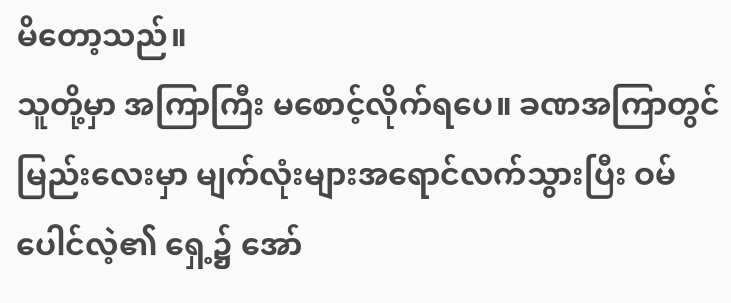မိတော့သည်။
သူတို့မှာ အကြာကြီး မစောင့်လိုက်ရပေ။ ခဏအကြာတွင် မြည်းလေးမှာ မျက်လုံးများအရောင်လက်သွားပြီး ဝမ်ပေါင်လဲ့၏ ရှေ့၌ အော်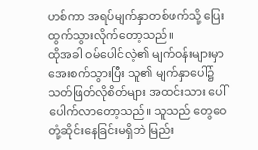ဟစ်ကာ အရပ်မျက်နှာတစ်ဖက်သို့ ပြေးထွက်သွားလိုက်တော့သည်။
ထိုအခါ ဝမ်ပေါင်လဲ့၏ မျက်ဝန်းများမှာ အေးစက်သွားပြီး သူ၏ မျက်နှာပေါ်၌ သတ်ဖြတ်လိုစိတ်များ အထင်းသား ပေါ်ပေါက်လာတော့သည်။ သူသည် တွေဝေတုံ့ဆိုင်းနေခြင်းမရှိဘဲ မြည်း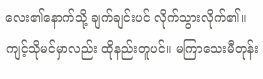လေး၏နောက်သို့ ချက်ချင်းပင် လိုက်သွားလိုက်၏။
ကျင့်သိုမင်မှာလည်း ထိုနည်းတူပင်။ မကြာသေးမီတုန်း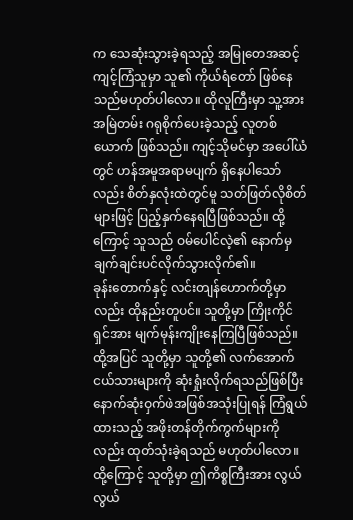က သေဆုံးသွားခဲ့ရသည့် အမြုတေအဆင့်ကျင့်ကြံသူမှာ သူ၏ ကိုယ်ရံတော် ဖြစ်နေသည်မဟုတ်ပါလော။ ထိုလူကြီးမှာ သူ့အား အမြဲတမ်း ဂရုစိုက်ပေးခဲ့သည့် လူတစ်ယောက် ဖြစ်သည်။ ကျင့်သိုမင်မှာ အပေါ်ယံတွင် ဟန်အမူအရာမပျက် ရှိနေပါသော်လည်း စိတ်နှလုံးထဲတွင်မူ သတ်ဖြတ်လိုစိတ်များဖြင့် ပြည့်နှက်နေရပြီဖြစ်သည်။ ထို့ကြောင့် သူသည် ဝမ်ပေါင်လဲ့၏ နောက်မှ ချက်ချင်းပင်လိုက်သွားလိုက်၏။
ခုန်းတောက်နှင့် လင်းတျန်ဟောက်တို့မှာလည်း ထိုနည်းတူပင်။ သူတို့မှာ ကြိုးကိုင်ရှင်အား မျက်မုန်းကျိုးနေကြပြီဖြစ်သည်။ ထို့အပြင် သူတို့မှာ သူတို့၏ လက်အောက်ငယ်သားများကို ဆုံးရှုံးလိုက်ရသည်ဖြစ်ပြီး နောက်ဆုံးဝှက်ဖဲအဖြစ်အသုံးပြုရန် ကြံရွယ်ထားသည့် အဖိုးတန်တိုက်ကွက်များကိုလည်း ထုတ်သုံးခဲ့ရသည် မဟုတ်ပါလော။ ထို့ကြောင့် သူတို့မှာ ဤကိစ္စကြီးအား လွယ်လွယ်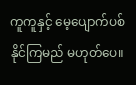ကူကူနှင့် မေ့ပျောက်ပစ်နိုင်ကြမည် မဟုတ်ပေ။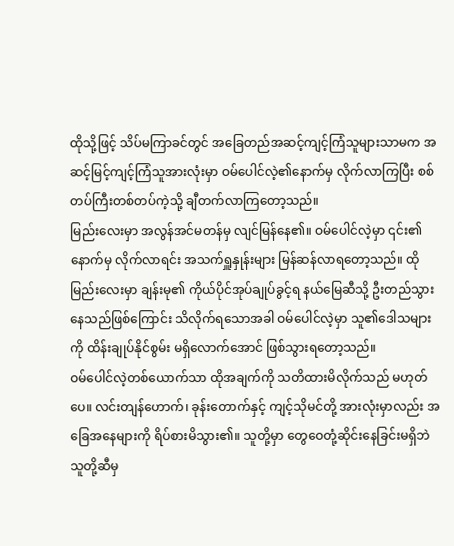ထိုသို့ဖြင့် သိပ်မကြာခင်တွင် အခြေတည်အဆင့်ကျင့်ကြံသူများသာမက အဆင့်မြင့်ကျင့်ကြံသူအားလုံးမှာ ဝမ်ပေါင်လဲ့၏နောက်မှ လိုက်လာကြပြီး စစ်တပ်ကြီးတစ်တပ်ကဲ့သို့ ချီတက်လာကြတော့သည်။
မြည်းလေးမှာ အလွန်အင်မတန်မှ လျင်မြန်နေ၏။ ဝမ်ပေါင်လဲ့မှာ ၎င်း၏နောက်မှ လိုက်လာရင်း အသက်ရှူနှုန်းများ မြန်ဆန်လာရတော့သည်။ ထိုမြည်းလေးမှာ ချန်းမု၏ ကိုယ်ပိုင်အုပ်ချုပ်ခွင့်ရ နယ်မြေဆီသို့ ဦးတည်သွားနေသည်ဖြစ်ကြောင်း သိလိုက်ရသောအခါ ဝမ်ပေါင်လဲ့မှာ သူ၏ဒေါသများကို ထိန်းချုပ်နိုင်စွမ်း မရှိလောက်အောင် ဖြစ်သွားရတော့သည်။
ဝမ်ပေါင်လဲ့တစ်ယောက်သာ ထိုအချက်ကို သတိထားမိလိုက်သည် မဟုတ်ပေ။ လင်းတျန်ဟောက်၊ ခုန်းတောက်နှင့် ကျင့်သိုမင်တို့ အားလုံးမှာလည်း အခြေအနေများကို ရိပ်စားမိသွား၏။ သူတို့မှာ တွေဝေတုံ့ဆိုင်းနေခြင်းမရှိဘဲ သူတို့ဆီမှ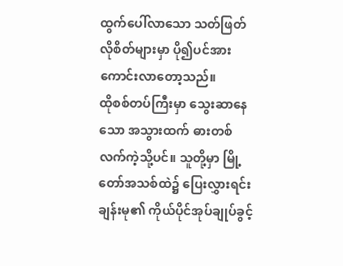ထွက်ပေါ်လာသော သတ်ဖြတ်လိုစိတ်များမှာ ပို၍ပင်အားကောင်းလာတော့သည်။
ထိုစစ်တပ်ကြီးမှာ သွေးဆာနေသော အသွားထက် ဓားတစ်လက်ကဲ့သို့ပင်။ သူတို့မှာ မြို့တော်အသစ်ထဲ၌ ပြေးလွှားရင်း ချန်းမု၏ ကိုယ်ပိုင်အုပ်ချုပ်ခွင့်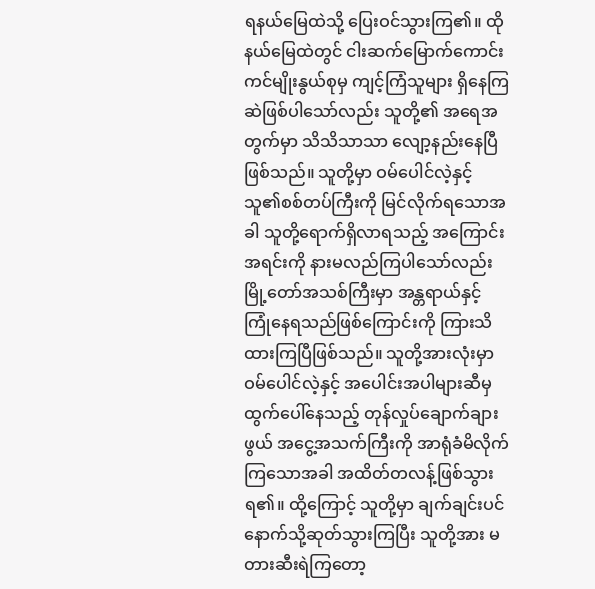ရနယ်မြေထဲသို့ ပြေးဝင်သွားကြ၏။ ထိုနယ်မြေထဲတွင် ငါးဆက်မြောက်ကောင်းကင်မျိုးနွယ်စုမှ ကျင့်ကြံသူများ ရှိနေကြဆဲဖြစ်ပါသော်လည်း သူတို့၏ အရေအတွက်မှာ သိသိသာသာ လျော့နည်းနေပြီဖြစ်သည်။ သူတို့မှာ ဝမ်ပေါင်လဲ့နှင့် သူ၏စစ်တပ်ကြီးကို မြင်လိုက်ရသောအခါ သူတို့ရောက်ရှိလာရသည့် အကြောင်းအရင်းကို နားမလည်ကြပါသော်လည်း မြို့တော်အသစ်ကြီးမှာ အန္တရာယ်နှင့် ကြုံနေရသည်ဖြစ်ကြောင်းကို ကြားသိထားကြပြီဖြစ်သည်။ သူတို့အားလုံးမှာ ဝမ်ပေါင်လဲ့နှင့် အပေါင်းအပါများဆီမှ ထွက်ပေါ်နေသည့် တုန်လှုပ်ချောက်ချားဖွယ် အငွေ့အသက်ကြီးကို အာရုံခံမိလိုက်ကြသောအခါ အထိတ်တလန့်ဖြစ်သွားရ၏။ ထို့ကြောင့် သူတို့မှာ ချက်ချင်းပင် နောက်သို့ဆုတ်သွားကြပြီး သူတို့အား မတားဆီးရဲကြတော့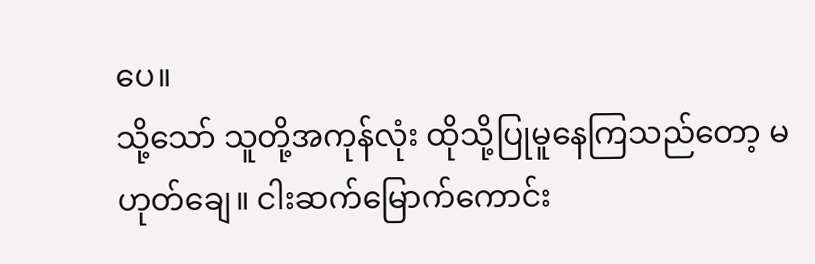ပေ။
သို့သော် သူတို့အကုန်လုံး ထိုသို့ပြုမူနေကြသည်တော့ မဟုတ်ချေ။ ငါးဆက်မြောက်ကောင်း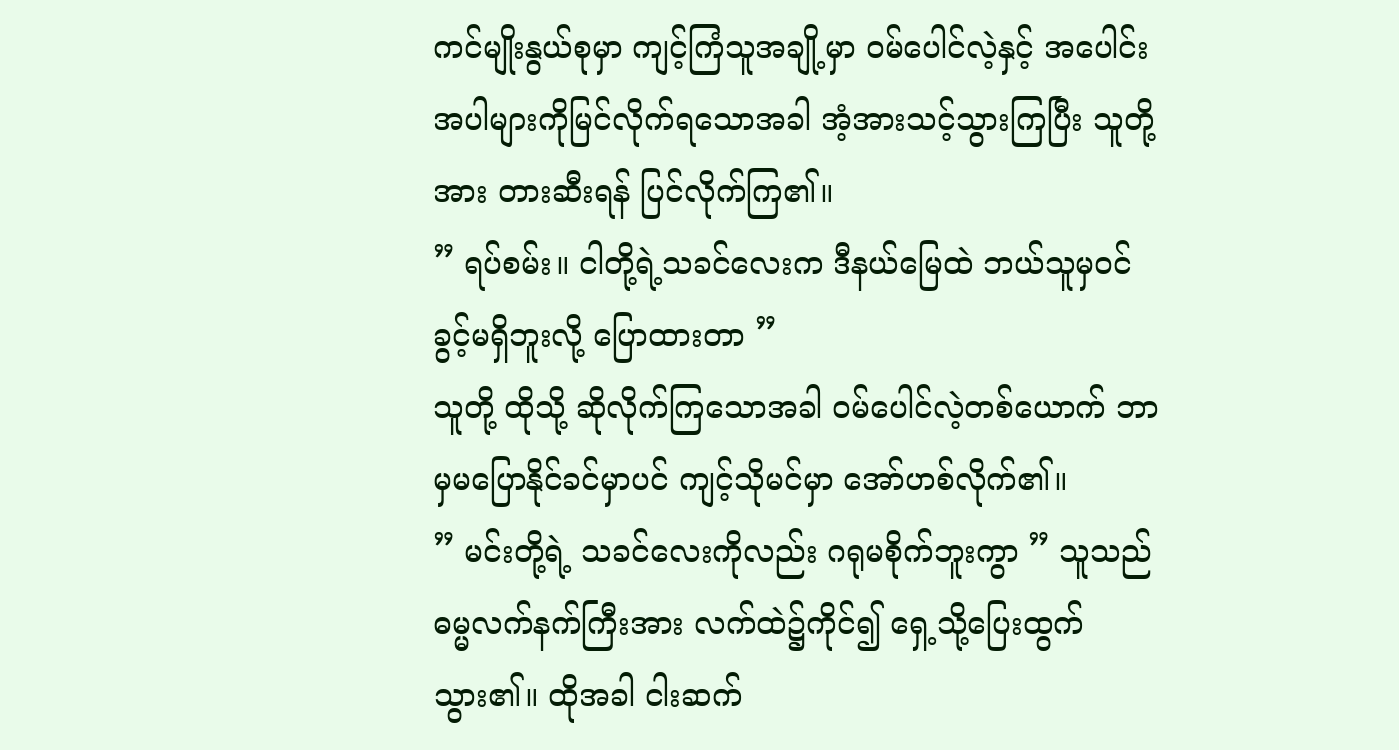ကင်မျိုးနွယ်စုမှာ ကျင့်ကြံသူအချို့မှာ ဝမ်ပေါင်လဲ့နှင့် အပေါင်းအပါများကိုမြင်လိုက်ရသောအခါ အံ့အားသင့်သွားကြပြီး သူတို့အား တားဆီးရန် ပြင်လိုက်ကြ၏။
” ရပ်စမ်း။ ငါတို့ရဲ့သခင်လေးက ဒီနယ်မြေထဲ ဘယ်သူမှဝင်ခွင့်မရှိဘူးလို့ ပြောထားတာ ”
သူတို့ ထိုသို့ ဆိုလိုက်ကြသောအခါ ဝမ်ပေါင်လဲ့တစ်ယောက် ဘာမှမပြောနိုင်ခင်မှာပင် ကျင့်သိုမင်မှာ အော်ဟစ်လိုက်၏။
” မင်းတို့ရဲ့ သခင်လေးကိုလည်း ဂရုမစိုက်ဘူးကွာ ” သူသည် ဓမ္မလက်နက်ကြီးအား လက်ထဲ၌ကိုင်၍ ရှေ့သို့ပြေးထွက်သွား၏။ ထိုအခါ ငါးဆက်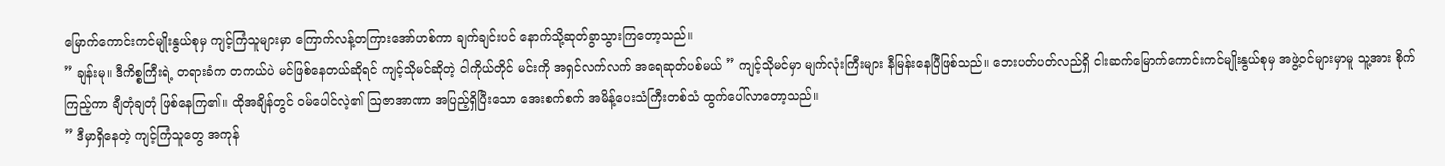မြောက်ကောင်းကင်မျိုးနွယ်စုမှ ကျင့်ကြံသူများမှာ ကြောက်လန့်တကြားအော်ဟစ်ကာ ချက်ချင်းပင် နောက်သို့ဆုတ်ခွာသွားကြတော့သည်။
” ချန်းမု။ ဒီကိစ္စကြီးရဲ့ တရားခံက တကယ်ပဲ မင်ဖြစ်နေတယ်ဆိုရင် ကျင့်သိုမင်ဆိုတဲ့ ငါကိုယ်တိုင် မင်းကို အရှင်လက်လက် အရေဆုတ်ပစ်မယ် ” ကျင့်သိုမင်မှာ မျက်လုံးကြီးများ နီမြန်းနေပြီဖြစ်သည်။ ဘေးပတ်ပတ်လည်ရှိ ငါးဆက်မြောက်ကောင်းကင်မျိုးနွယ်စုမှ အဖွဲ့ဝင်များမှာမူ သူ့အား စိုက်ကြည့်ကာ ချီတုံချတုံ ဖြစ်နေကြ၏။ ထိုအချိန်တွင် ဝမ်ပေါင်လဲ့၏ ဩဇာအာဏာ အပြည့်ရှိပြီးသော အေးစက်စက် အမိန့်ပေးသံကြီးတစ်သံ ထွက်ပေါ်လာတော့သည်။
” ဒီမှာရှိနေတဲ့ ကျင့်ကြံသူတွေ အကုန်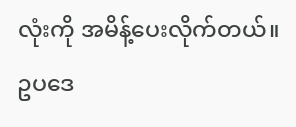လုံးကို အမိန့်ပေးလိုက်တယ်။ ဥပဒေ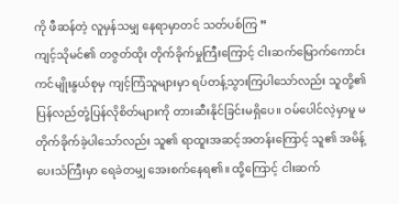ကို ဖီဆန်တဲ့ လူမှန်သမျှ နေရာမှာတင် သတ်ပစ်ကြ ”
ကျင့်သိုမင်၏ တဇွတ်ထိုး တိုက်ခိုက်မှုကြီးကြောင့် ငါးဆက်မြောက်ကောင်းကင်မျိုးနွယ်စုမှ ကျင့်ကြံသူများမှာ ရပ်တန့်သွားကြပါသော်လည်း သူတို့၏ ပြန်လည်တုံ့ပြန်လိုစိတ်များကို တားဆီးနိုင်ခြင်းမရှိပေ။ ဝမ်ပေါင်လဲ့မှာမူ မတိုက်ခိုက်ခဲ့ပါသော်လည်း သူ၏ ရာထူးအဆင့်အတန်းကြောင့် သူ၏ အမိန့်ပေးသံကြီးမှာ ရေခဲတမျှ အေးစက်နေရ၏။ ထို့ကြောင့် ငါးဆက်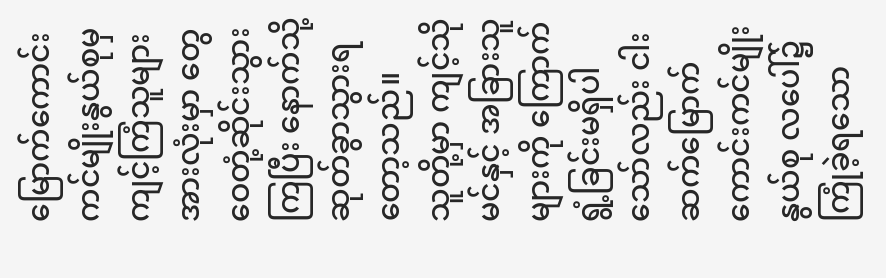မြောက်ကောင်းကင်မျိုးနွယ်စုမှ ကျင့်ကြံသူများအားလုံးမှာ တွေဝေတုံ့ဆိုင်းသွားကြပြီး နောက်သို့ဆုတ်ခွာသွားရတော့သည်။
သူတို့မှာ ကျင့်သိုမင်နှင့် အခြားသူများကို ကြောက်ရွံ့ခြင်းမရှိပါသော်လည်း ငါးဆက်မြောက်ကောင်းကင်မျိုးနွယ်စု လပေါ်၌ ကြုံခဲ့ရသော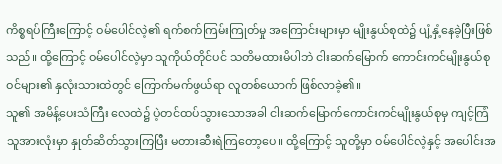ကိစ္စရပ်ကြီးကြောင့် ဝမ်ပေါင်လဲ့၏ ရက်စက်ကြမ်းကြုတ်မှု အကြောင်းများမှာ မျိုးနွယ်စုထဲ၌ ပျံ့နှံ့နေခဲ့ပြီးဖြစ်သည်။ ထို့ကြောင့် ဝမ်ပေါင်လဲ့မှာ သူကိုယ်တိုင်ပင် သတိမထားမိပါဘဲ ငါးဆက်မြောက် ကောင်းကင်မျိုးနွယ်စုဝင်များ၏ နှလုံးသားထဲတွင် ကြောက်မက်ဖွယ်ရာ လူတစ်ယောက် ဖြစ်လာခဲ့၏။
သူ၏ အမိန့်ပေးသံကြီး လေထဲ၌ ပဲ့တင်ထပ်သွားသောအခါ ငါးဆက်မြောက်ကောင်းကင်မျိုးနွယ်စုမှ ကျင့်ကြံသူအားလုံးမှာ နှုတ်ဆိတ်သွားကြပြီး မတားဆီးရဲကြတော့ပေ။ ထို့ကြောင့် သူတို့မှာ ဝမ်ပေါင်လဲ့နှင့် အပေါင်းအ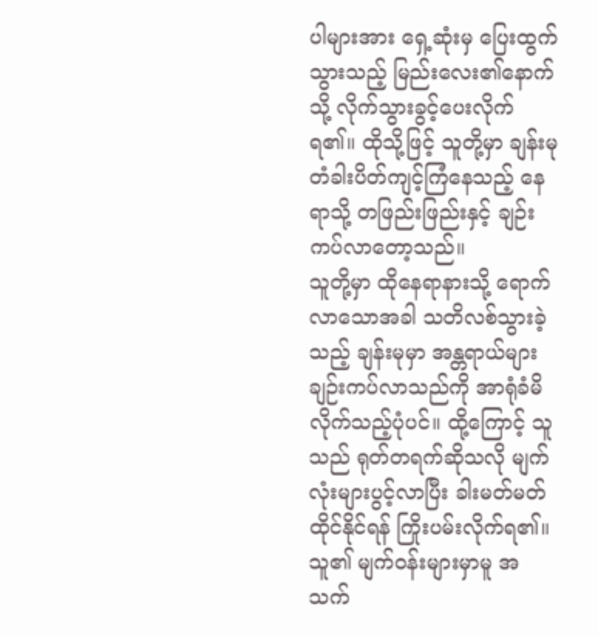ပါများအား ရှေ့ဆုံးမှ ပြေးထွက်သွားသည့် မြည်းလေး၏နောက်သို့ လိုက်သွားခွင့်ပေးလိုက်ရ၏။ ထိုသို့ဖြင့် သူတို့မှာ ချန်းမု တံခါးပိတ်ကျင့်ကြံနေသည့် နေရာသို့ တဖြည်းဖြည်းနှင့် ချဉ်းကပ်လာတော့သည်။
သူတို့မှာ ထိုနေရာနားသို့ ရောက်လာသောအခါ သတိလစ်သွားခဲ့သည့် ချန်းမုမှာ အန္တရာယ်များ ချဉ်းကပ်လာသည်ကို အာရုံခံမိလိုက်သည့်ပုံပင်။ ထို့ကြောင့် သူသည် ရုတ်တရက်ဆိုသလို မျက်လုံးများပွင့်လာပြီး ခါးမတ်မတ် ထိုင်နိုင်ရန် ကြိုးပမ်းလိုက်ရ၏။ သူ၏ မျက်ဝန်းများမှာမူ အသက်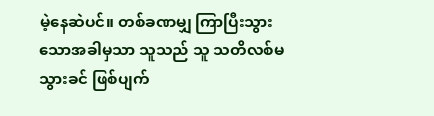မဲ့နေဆဲပင်။ တစ်ခဏမျှ ကြာပြီးသွားသောအခါမှသာ သူသည် သူ သတိလစ်မသွားခင် ဖြစ်ပျက်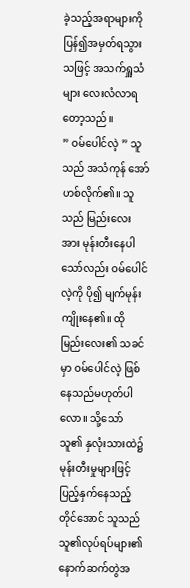ခဲ့သည့်အရာများကို ပြန်၍အမှတ်ရသွားသဖြင့် အသက်ရှူသံများ လေးလံလာရတော့သည်။
” ဝမ်ပေါင်လဲ့ ” သူသည် အသံကုန် အော်ဟစ်လိုက်၏။ သူသည် မြည်းလေးအား မုန်းတီးနေပါသော်လည်း ဝမ်ပေါင်လဲ့ကို ပို၍ မျက်မုန်းကျိုးနေ၏။ ထိုမြည်းလေး၏ သခင်မှာ ဝမ်ပေါင်လဲ့ ဖြစ်နေသည်မဟုတ်ပါလော။ သို့သော် သူ၏ နှလုံးသားထဲ၌ မုန်းတီးမှုများဖြင့် ပြည့်နှက်နေသည့်တိုင်အောင် သူသည် သူ၏လုပ်ရပ်များ၏ နောက်ဆက်တွဲအ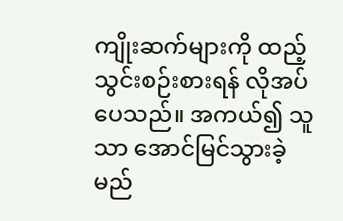ကျိုးဆက်များကို ထည့်သွင်းစဉ်းစားရန် လိုအပ်ပေသည်။ အကယ်၍ သူသာ အောင်မြင်သွားခဲ့မည်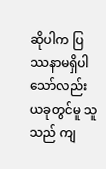ဆိုပါက ပြဿနာမရှိပါသော်လည်း ယခုတွင်မူ သူသည် ကျ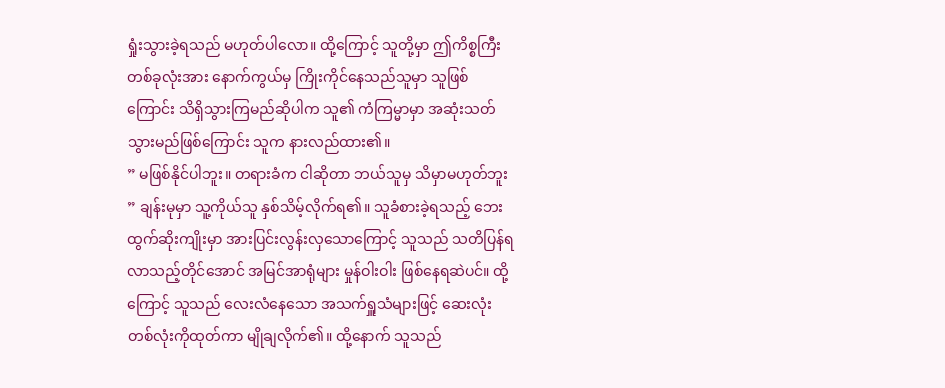ရှုံးသွားခဲ့ရသည် မဟုတ်ပါလော။ ထို့ကြောင့် သူတို့မှာ ဤကိစ္စကြီးတစ်ခုလုံးအား နောက်ကွယ်မှ ကြိုးကိုင်နေသည်သူမှာ သူဖြစ်ကြောင်း သိရှိသွားကြမည်ဆိုပါက သူ၏ ကံကြမ္မာမှာ အဆုံးသတ်သွားမည်ဖြစ်ကြောင်း သူက နားလည်ထား၏။
” မဖြစ်နိုင်ပါဘူး။ တရားခံက ငါဆိုတာ ဘယ်သူမှ သိမှာမဟုတ်ဘူး ” ချန်းမုမှာ သူ့ကိုယ်သူ နှစ်သိမ့်လိုက်ရ၏။ သူခံစားခဲ့ရသည့် ဘေးထွက်ဆိုးကျိုးမှာ အားပြင်းလွန်းလှသောကြောင့် သူသည် သတိပြန်ရလာသည့်တိုင်အောင် အမြင်အာရုံများ မှုန်ဝါးဝါး ဖြစ်နေရဆဲပင်။ ထို့ကြောင့် သူသည် လေးလံနေသော အသက်ရှူသံများဖြင့် ဆေးလုံးတစ်လုံးကိုထုတ်ကာ မျိုချလိုက်၏။ ထို့နောက် သူသည်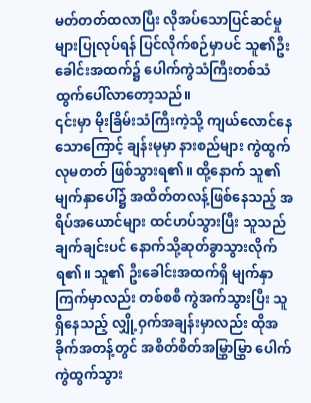မတ်တတ်ထလာပြီး လိုအပ်သောပြင်ဆင်မှုများပြုလုပ်ရန် ပြင်လိုက်စဉ်မှာပင် သူ၏ဦးခေါင်းအထက်၌ ပေါက်ကွဲသံကြီးတစ်သံ ထွက်ပေါ်လာတော့သည်။
၎င်းမှာ မိုးခြိမ်းသံကြီးကဲ့သို့ ကျယ်လောင်နေသောကြောင့် ချန်းမုမှာ နားစည်များ ကွဲထွက်လုမတတ် ဖြစ်သွားရ၏။ ထို့နောက် သူ၏ မျက်နှာပေါ်၌ အထိတ်တလန့်ဖြစ်နေသည့် အရိပ်အယောင်များ ထင်ဟပ်သွားပြီး သူသည် ချက်ချင်းပင် နောက်သို့ဆုတ်ခွာသွားလိုက်ရ၏။ သူ၏ ဦးခေါင်းအထက်ရှိ မျက်နှာကြက်မှာလည်း တစ်စစီ ကွဲအက်သွားပြီး သူ ရှိနေသည့် လျှို့ဝှက်အချန်းမှာလည်း ထိုအခိုက်အတန့်တွင် အစိတ်စိတ်အမြွှာမြွှာ ပေါက်ကွဲထွက်သွား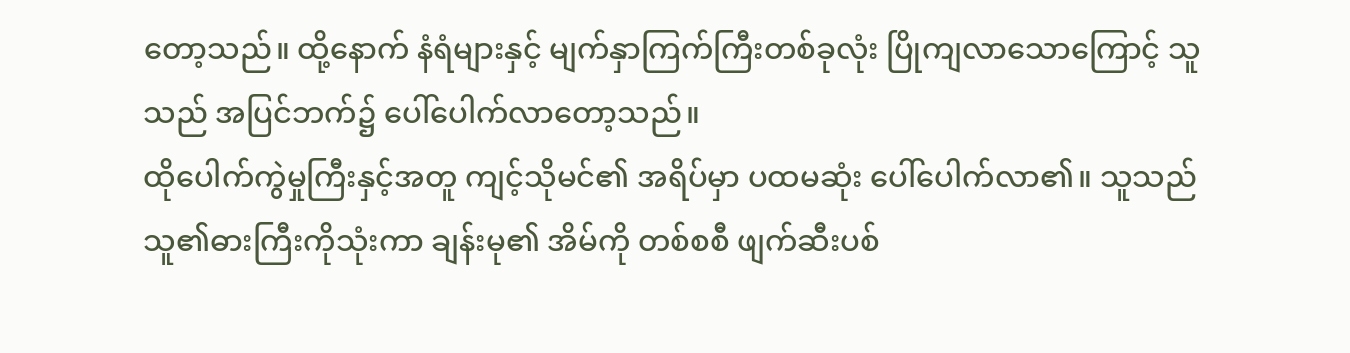တော့သည်။ ထို့နောက် နံရံများနှင့် မျက်နှာကြက်ကြီးတစ်ခုလုံး ပြိုကျလာသောကြောင့် သူသည် အပြင်ဘက်၌ ပေါ်ပေါက်လာတော့သည်။
ထိုပေါက်ကွဲမှုကြီးနှင့်အတူ ကျင့်သိုမင်၏ အရိပ်မှာ ပထမဆုံး ပေါ်ပေါက်လာ၏။ သူသည် သူ၏ဓားကြီးကိုသုံးကာ ချန်းမု၏ အိမ်ကို တစ်စစီ ဖျက်ဆီးပစ်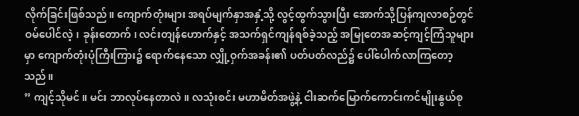လိုက်ခြင်းဖြစ်သည်။ ကျောက်တုံးများ အရပ်မျက်နှာအနှံ့သို့ လွင့်ထွက်သွားပြီး အောက်သို့ပြန်ကျလာစဉ်တွင် ဝမ်ပေါင်လဲ့၊ ခုန်းတောက်၊ လင်းတျန်ဟောက်နှင့် အသက်ရှင်ကျန်ရစ်ခဲ့သည့် အမြုတေအဆင့်ကျင့်ကြံသူများမှာ ကျောက်တုံးပုံကြီးကြား၌ ရောက်နေသော လျှို့ဝှက်အခန်း၏ ပတ်ပတ်လည်၌ ပေါ်ပေါက်လာကြတော့သည်။
” ကျင့်သိုမင်။ မင်း ဘာလုပ်နေတာလဲ။ လသုံးစင်း မဟာမိတ်အဖွဲ့နဲ့ ငါးဆက်မြောက်ကောင်းကင်မျိုးနွယ်စု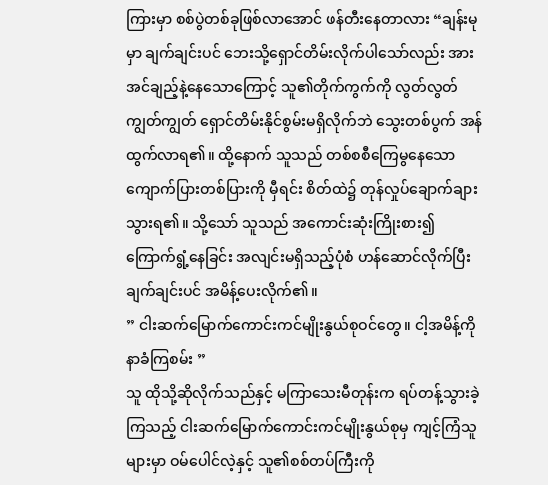ကြားမှာ စစ်ပွဲတစ်ခုဖြစ်လာအောင် ဖန်တီးနေတာလား “ချန်းမုမှာ ချက်ချင်းပင် ဘေးသို့ရှောင်တိမ်းလိုက်ပါသော်လည်း အားအင်ချည့်နဲ့နေသောကြောင့် သူ၏တိုက်ကွက်ကို လွတ်လွတ်ကျွတ်ကျွတ် ရှောင်တိမ်းနိုင်စွမ်းမရှိလိုက်ဘဲ သွေးတစ်ပွက် အန်ထွက်လာရ၏။ ထို့နောက် သူသည် တစ်စစီကြေမွနေသော ကျောက်ပြားတစ်ပြားကို မှီရင်း စိတ်ထဲ၌ တုန်လှုပ်ချောက်ချားသွားရ၏။ သို့သော် သူသည် အကောင်းဆုံးကြိုးစား၍ ကြောက်ရွံ့နေခြင်း အလျင်းမရှိသည့်ပုံစံ ဟန်ဆောင်လိုက်ပြီး ချက်ချင်းပင် အမိန့်ပေးလိုက်၏။
” ငါးဆက်မြောက်ကောင်းကင်မျိုးနွယ်စုဝင်တွေ။ ငါ့အမိန့်ကို နာခံကြစမ်း ”
သူ ထိုသို့ဆိုလိုက်သည်နှင့် မကြာသေးမီတုန်းက ရပ်တန့်သွားခဲ့ကြသည့် ငါးဆက်မြောက်ကောင်းကင်မျိုးနွယ်စုမှ ကျင့်ကြံသူများမှာ ဝမ်ပေါင်လဲ့နှင့် သူ၏စစ်တပ်ကြီးကို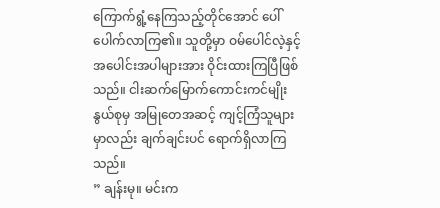ကြောက်ရွံ့နေကြသည့်တိုင်အောင် ပေါ်ပေါက်လာကြ၏။ သူတို့မှာ ဝမ်ပေါင်လဲ့နှင့် အပေါင်းအပါများအား ဝိုင်းထားကြပြီဖြစ်သည်။ ငါးဆက်မြောက်ကောင်းကင်မျိုးနွယ်စုမှ အမြုတေအဆင့် ကျင့်ကြံသူများမှာလည်း ချက်ချင်းပင် ရောက်ရှိလာကြသည်။
” ချန်းမု။ မင်းက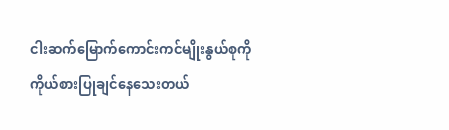ငါးဆက်မြောက်ကောင်းကင်မျိုးနွယ်စုကို ကိုယ်စားပြုချင်နေသေးတယ်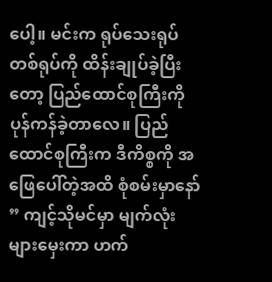ပေါ့။ မင်းက ရုပ်သေးရုပ်တစ်ရုပ်ကို ထိန်းချုပ်ခဲ့ပြီးတော့ ပြည်ထောင်စုကြီးကို ပုန်ကန်ခဲ့တာလေ။ ပြည်ထောင်စုကြီးက ဒီကိစ္စကို အဖြေပေါ်တဲ့အထိ စုံစမ်းမှာနော် ” ကျင့်သိုမင်မှာ မျက်လုံးများမှေးကာ ဟက်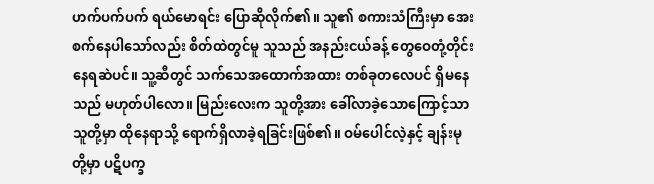ဟက်ပက်ပက် ရယ်မောရင်း ပြောဆိုလိုက်၏။ သူ၏ စကားသံကြီးမှာ အေးစက်နေပါသော်လည်း စိတ်ထဲတွင်မူ သူသည် အနည်းငယ်ခန့် တွေဝေတုံ့တိုင်းနေရဆဲပင်။ သူ့ဆီတွင် သက်သေအထောက်အထား တစ်ခုတလေပင် ရှိမနေသည် မဟုတ်ပါလော။ မြည်းလေးက သူတို့အား ခေါ်လာခဲ့သောကြောင့်သာ သူတို့မှာ ထိုနေရာသို့ ရောက်ရှိလာခဲ့ရခြင်းဖြစ်၏။ ဝမ်ပေါင်လဲ့နှင့် ချန်းမုတို့မှာ ပဋိပက္ခ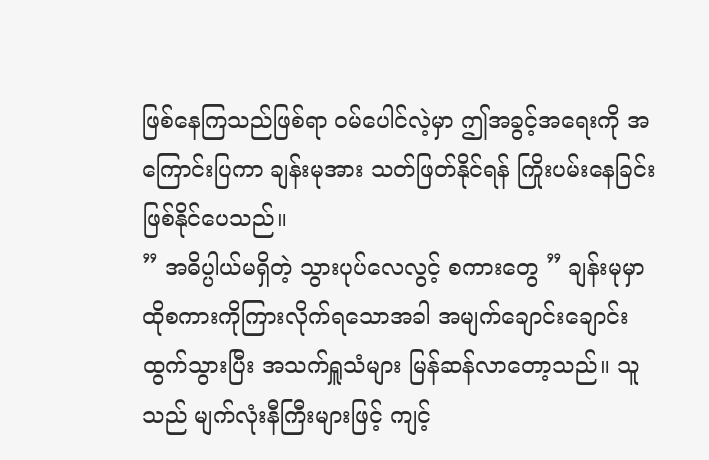ဖြစ်နေကြသည်ဖြစ်ရာ ဝမ်ပေါင်လဲ့မှာ ဤအခွင့်အရေးကို အကြောင်းပြကာ ချန်းမုအား သတ်ဖြတ်နိုင်ရန် ကြိုးပမ်းနေခြင်း ဖြစ်နိုင်ပေသည်။
” အဓိပ္ပါယ်မရှိတဲ့ သွားပုပ်လေလွင့် စကားတွေ ” ချန်းမုမှာ ထိုစကားကိုကြားလိုက်ရသောအခါ အမျက်ချောင်းချောင်းထွက်သွားပြီး အသက်ရှူသံများ မြန်ဆန်လာတော့သည်။ သူသည် မျက်လုံးနီကြီးများဖြင့် ကျင့်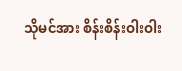သိုမင်အား စိန်းစိန်းဝါးဝါး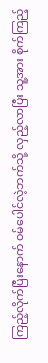ကြည့်လိုက်ပြီးနောက် ဝမ်ပေါင်လဲ့ဘက်သို့ လှည့်လာပြီး သူ့အား စိုက်ကြည့်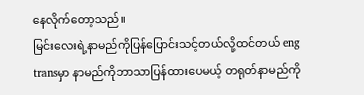နေလိုက်တော့သည်။
မြင်းလေးရဲ့နာမည်ကိုပြန်ပြောင်းသင့်တယ်လို့ထင်တယ် eng transမှာ နာမည်ကိုဘာသာပြန်ထားပေမယ့် တရုတ်နာမည်ကို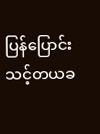ပြန်ပြောင်းသင့်တယခ